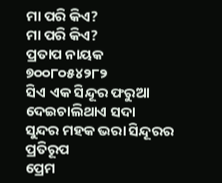ମା ପରି କିଏ?
ମା ପରି କିଏ?
ପ୍ରତାପ ନାୟକ
୭୦୦୮୦୫୪୨୮୨
ସିଏ ଏକ ସିନ୍ଦୂର ଫରୁଆ
ଦେଇଚାଲିଥାଏ ସଦା
ସୁନ୍ଦର ମହକ ଭରା ସିନ୍ଦୂରର ପ୍ରତିରୂପ
ପ୍ରେମ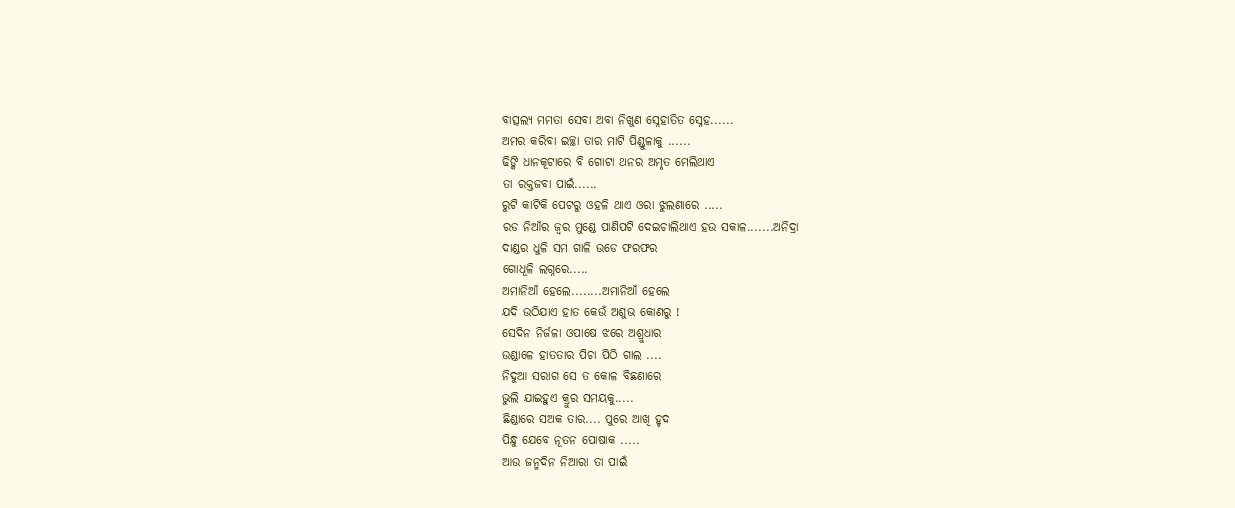ବାତ୍ସଲ୍ୟ ମମତା ସେବା ଅବା ନିଖୁଣ ସ୍ନେହାତିତ ସ୍ନେହ......
ଅମର କରିବା ଇଚ୍ଛା ତାର ମାଟି ପିଣ୍ଡୁଳାକୁ ......
ଢିଙ୍କି ଧାନକୂଟାରେ ବି ଗୋଟା ଥନର ଅମୃତ ମେଲିଥାଏ
ତା ରକ୍ତଜବା ପାଇଁ......
ରୁଟି କାଟିକି ପେଟରୁ ଓହଳି ଥାଏ ଓରା ଝୁଲଣାରେ .....
ରଡ ନିଆଁର ଜ୍ୱର ମୁଣ୍ଡେ ପାଣିପଟି ଦେଇଚାଲିଥାଏ ହଉ ସକାଳ.......ଅନିଦ୍ରା
ଦାଣ୍ଡର ଧୁଳି ସମ ଗାଳି ଉଡେ ଫରଫର
ଗୋଧୂଳି ଲଗ୍ନରେ.....
ଅମାନିଆଁ ହେଲେ........ଅମାନିଆଁ ହେଲେ
ଯଦି ଉଠିଯାଏ ହାତ କେଉଁ ଅଶୁଭ କୋଣରୁ !
ସେଦିନ ନିର୍ଜଳା ଓପାଷେ ଝରେ ଅଶ୍ରୁଧାର
ଉଣ୍ଡାଳେ ହାତତାର ପିଚା ପିଠି ଗାଲ ....
ନିଦୁଆ ସରାଗ ସେ ତ କୋଳ ବିଛଣାରେ
ଭୁଲି ଯାଇହୁଏ କ୍ରୁର ସମୟକୁ.....
ଛିଣ୍ଡାରେ ସଅକ ତାର.... ପୁରେ ଆଖି ହୃଦ
ପିନ୍ଧୁ ଯେବେ ନୂତନ ପୋଷାକ .....
ଆଉ ଜନ୍ମଦିନ ନିଆରା ତା ପାଇଁ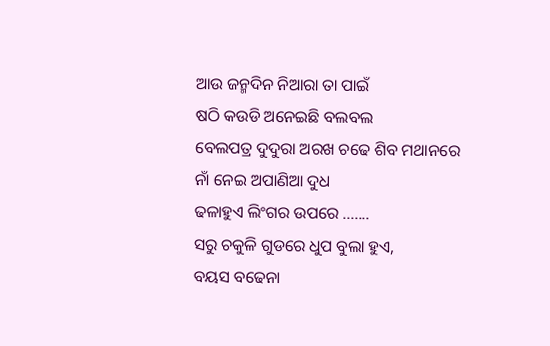ଆଉ ଜନ୍ମଦିନ ନିଆରା ତା ପାଇଁ
ଷଠି କଉଡି ଅନେଇଛି ବଲବଲ
ବେଲପତ୍ର ଦୁଦୁରା ଅରଖ ଚଢେ ଶିବ ମଥାନରେ
ନାଁ ନେଇ ଅପାଣିଆ ଦୁଧ
ଢଳାହୁଏ ଲିଂଗର ଉପରେ .......
ସରୁ ଚକୁଳି ଗୁଡରେ ଧୁପ ବୁଲା ହୁଏ,
ବୟସ ବଢେନା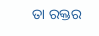ତା ରକ୍ତର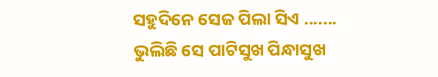ସହୁଦିନେ ସେଜ ପିଲା ସିଏ .......
ଭୁଲିଛି ସେ ପାଟିସୁଖ ପିନ୍ଧାସୁଖ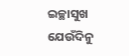ଇଚ୍ଛାସୁଖ
ଯେଉଁଦିନୁ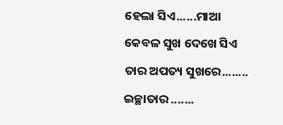ହେଲା ସିଏ......ମାଆ
କେବଳ ସୁଖ ଦେଖେ ସିଏ
ତାର ଅପତ୍ୟ ସୁଖରେ........
ଇଚ୍ଛାତାର .......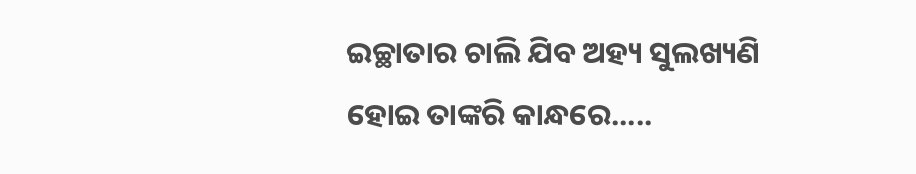ଇଚ୍ଛାତାର ଚାଲି ଯିବ ଅହ୍ୟ ସୁଲଖ୍ୟଣି ହୋଇ ତାଙ୍କରି କାନ୍ଧରେ.....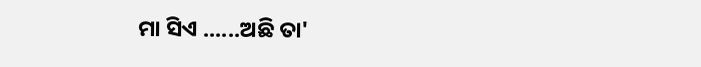ମା ସିଏ ......ଅଛି ତା'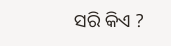ସରି କିଏ ?